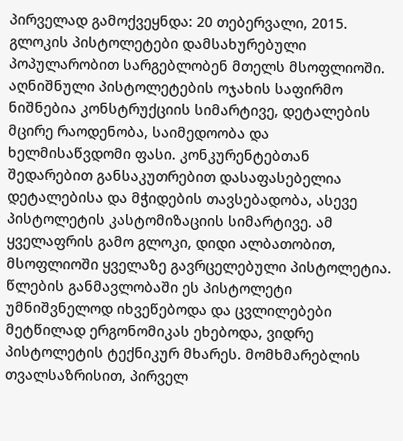პირველად გამოქვეყნდა: 20 თებერვალი, 2015.
გლოკის პისტოლეტები დამსახურებული პოპულარობით სარგებლობენ მთელს მსოფლიოში. აღნიშნული პისტოლეტების ოჯახის საფირმო ნიშნებია კონსტრუქციის სიმარტივე, დეტალების მცირე რაოდენობა, საიმედოობა და ხელმისაწვდომი ფასი. კონკურენტებთან შედარებით განსაკუთრებით დასაფასებელია დეტალებისა და მჭიდების თავსებადობა, ასევე პისტოლეტის კასტომიზაციის სიმარტივე. ამ ყველაფრის გამო გლოკი, დიდი ალბათობით, მსოფლიოში ყველაზე გავრცელებული პისტოლეტია. წლების განმავლობაში ეს პისტოლეტი უმნიშვნელოდ იხვეწებოდა და ცვლილებები მეტწილად ერგონომიკას ეხებოდა, ვიდრე პისტოლეტის ტექნიკურ მხარეს. მომხმარებლის თვალსაზრისით, პირველ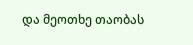და მეოთხე თაობას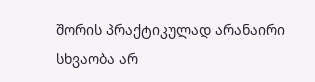შორის პრაქტიკულად არანაირი სხვაობა არ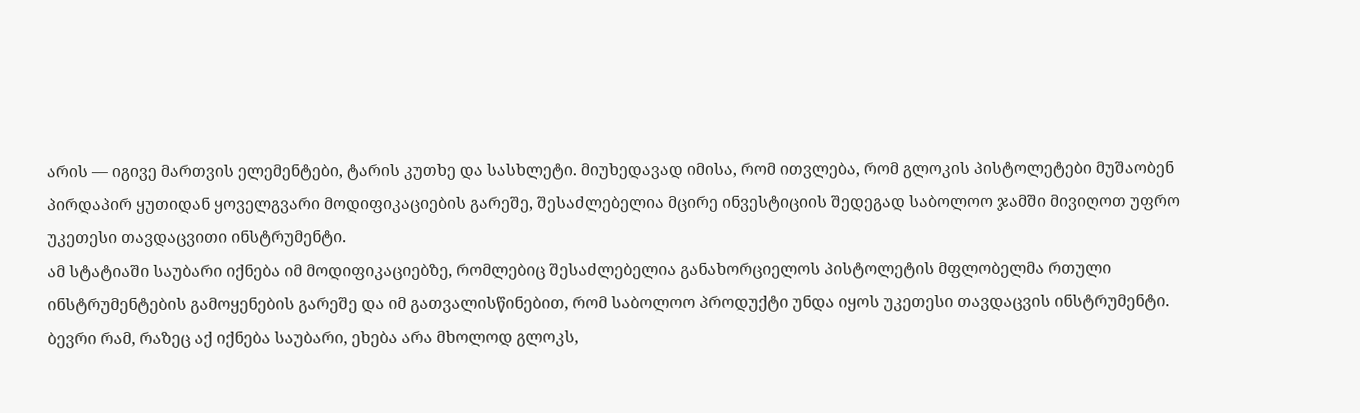არის — იგივე მართვის ელემენტები, ტარის კუთხე და სასხლეტი. მიუხედავად იმისა, რომ ითვლება, რომ გლოკის პისტოლეტები მუშაობენ პირდაპირ ყუთიდან ყოველგვარი მოდიფიკაციების გარეშე, შესაძლებელია მცირე ინვესტიციის შედეგად საბოლოო ჯამში მივიღოთ უფრო უკეთესი თავდაცვითი ინსტრუმენტი.
ამ სტატიაში საუბარი იქნება იმ მოდიფიკაციებზე, რომლებიც შესაძლებელია განახორციელოს პისტოლეტის მფლობელმა რთული ინსტრუმენტების გამოყენების გარეშე და იმ გათვალისწინებით, რომ საბოლოო პროდუქტი უნდა იყოს უკეთესი თავდაცვის ინსტრუმენტი. ბევრი რამ, რაზეც აქ იქნება საუბარი, ეხება არა მხოლოდ გლოკს,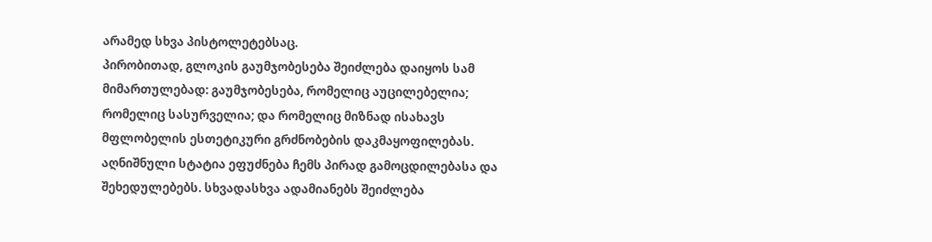არამედ სხვა პისტოლეტებსაც.
პირობითად, გლოკის გაუმჯობესება შეიძლება დაიყოს სამ მიმართულებად: გაუმჯობესება, რომელიც აუცილებელია; რომელიც სასურველია; და რომელიც მიზნად ისახავს მფლობელის ესთეტიკური გრძნობების დაკმაყოფილებას. აღნიშნული სტატია ეფუძნება ჩემს პირად გამოცდილებასა და შეხედულებებს. სხვადასხვა ადამიანებს შეიძლება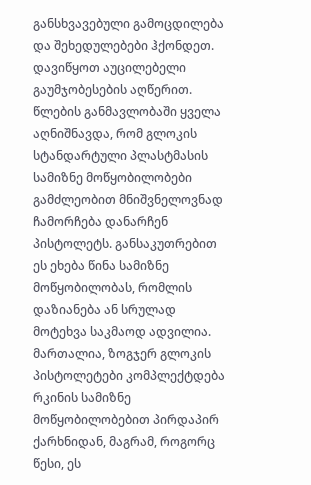განსხვავებული გამოცდილება და შეხედულებები ჰქონდეთ.
დავიწყოთ აუცილებელი გაუმჯობესების აღწერით. წლების განმავლობაში ყველა აღნიშნავდა, რომ გლოკის სტანდარტული პლასტმასის სამიზნე მოწყობილობები გამძლეობით მნიშვნელოვნად ჩამორჩება დანარჩენ პისტოლეტს. განსაკუთრებით ეს ეხება წინა სამიზნე მოწყობილობას, რომლის დაზიანება ან სრულად მოტეხვა საკმაოდ ადვილია. მართალია, ზოგჯერ გლოკის პისტოლეტები კომპლექტდება რკინის სამიზნე მოწყობილობებით პირდაპირ ქარხნიდან, მაგრამ, როგორც წესი, ეს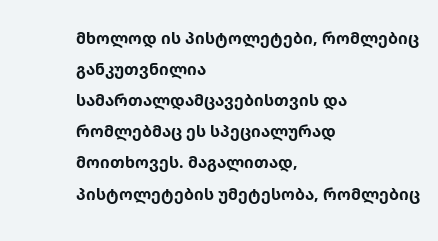მხოლოდ ის პისტოლეტები, რომლებიც განკუთვნილია სამართალდამცავებისთვის და რომლებმაც ეს სპეციალურად მოითხოვეს. მაგალითად, პისტოლეტების უმეტესობა, რომლებიც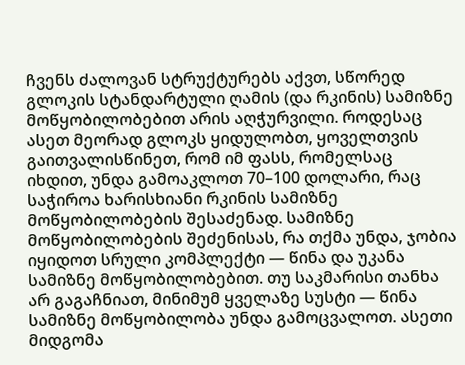ჩვენს ძალოვან სტრუქტურებს აქვთ, სწორედ გლოკის სტანდარტული ღამის (და რკინის) სამიზნე მოწყობილობებით არის აღჭურვილი. როდესაც ასეთ მეორად გლოკს ყიდულობთ, ყოველთვის გაითვალისწინეთ, რომ იმ ფასს, რომელსაც იხდით, უნდა გამოაკლოთ 70–100 დოლარი, რაც საჭიროა ხარისხიანი რკინის სამიზნე მოწყობილობების შესაძენად. სამიზნე მოწყობილობების შეძენისას, რა თქმა უნდა, ჯობია იყიდოთ სრული კომპლექტი — წინა და უკანა სამიზნე მოწყობილობებით. თუ საკმარისი თანხა არ გაგაჩნიათ, მინიმუმ ყველაზე სუსტი — წინა სამიზნე მოწყობილობა უნდა გამოცვალოთ. ასეთი მიდგომა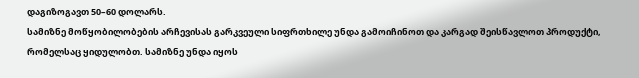დაგიზოგავთ 50–60 დოლარს.
სამიზნე მოწყობილობების არჩევისას გარკვეული სიფრთხილე უნდა გამოიჩინოთ და კარგად შეისწავლოთ პროდუქტი, რომელსაც ყიდულობთ. სამიზნე უნდა იყოს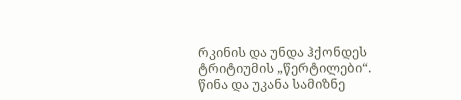რკინის და უნდა ჰქონდეს ტრიტიუმის „წერტილები“. წინა და უკანა სამიზნე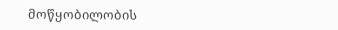მოწყობილობის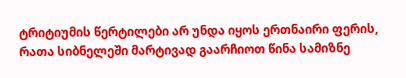ტრიტიუმის წერტილები არ უნდა იყოს ერთნაირი ფერის, რათა სიბნელეში მარტივად გაარჩიოთ წინა სამიზნე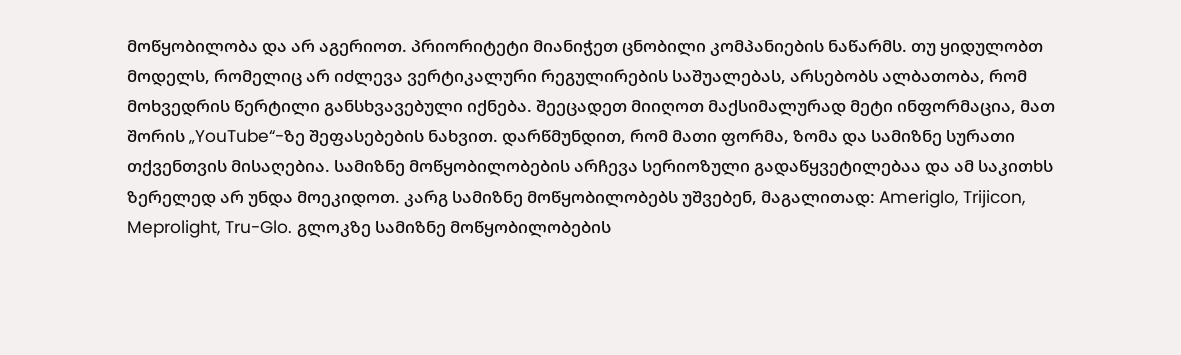მოწყობილობა და არ აგერიოთ. პრიორიტეტი მიანიჭეთ ცნობილი კომპანიების ნაწარმს. თუ ყიდულობთ მოდელს, რომელიც არ იძლევა ვერტიკალური რეგულირების საშუალებას, არსებობს ალბათობა, რომ მოხვედრის წერტილი განსხვავებული იქნება. შეეცადეთ მიიღოთ მაქსიმალურად მეტი ინფორმაცია, მათ შორის „YouTube“-ზე შეფასებების ნახვით. დარწმუნდით, რომ მათი ფორმა, ზომა და სამიზნე სურათი თქვენთვის მისაღებია. სამიზნე მოწყობილობების არჩევა სერიოზული გადაწყვეტილებაა და ამ საკითხს ზერელედ არ უნდა მოეკიდოთ. კარგ სამიზნე მოწყობილობებს უშვებენ, მაგალითად: Ameriglo, Trijicon, Meprolight, Tru-Glo. გლოკზე სამიზნე მოწყობილობების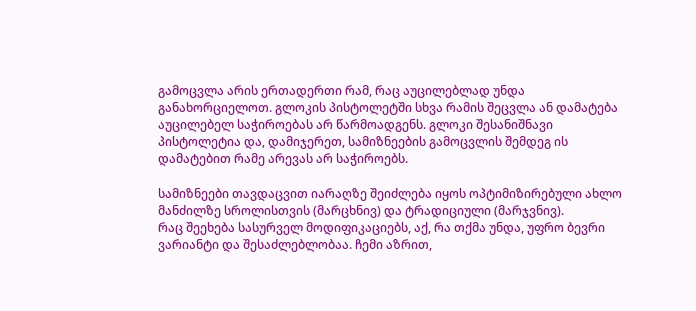გამოცვლა არის ერთადერთი რამ, რაც აუცილებლად უნდა განახორციელოთ. გლოკის პისტოლეტში სხვა რამის შეცვლა ან დამატება აუცილებელ საჭიროებას არ წარმოადგენს. გლოკი შესანიშნავი პისტოლეტია და, დამიჯერეთ, სამიზნეების გამოცვლის შემდეგ ის დამატებით რამე არევას არ საჭიროებს.

სამიზნეები თავდაცვით იარაღზე შეიძლება იყოს ოპტიმიზირებული ახლო მანძილზე სროლისთვის (მარცხნივ) და ტრადიციული (მარჯვნივ).
რაც შეეხება სასურველ მოდიფიკაციებს, აქ, რა თქმა უნდა, უფრო ბევრი ვარიანტი და შესაძლებლობაა. ჩემი აზრით,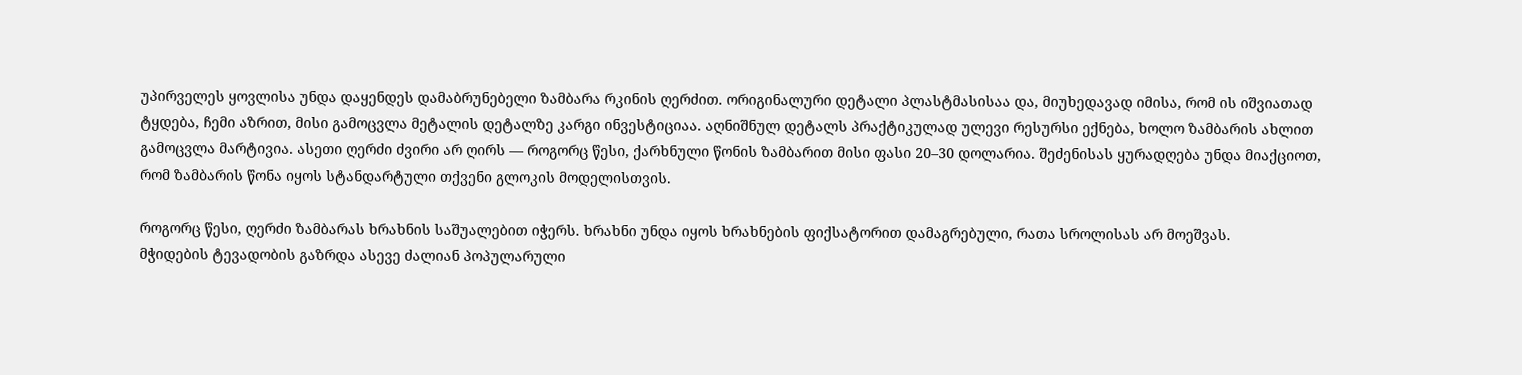უპირველეს ყოვლისა უნდა დაყენდეს დამაბრუნებელი ზამბარა რკინის ღერძით. ორიგინალური დეტალი პლასტმასისაა და, მიუხედავად იმისა, რომ ის იშვიათად ტყდება, ჩემი აზრით, მისი გამოცვლა მეტალის დეტალზე კარგი ინვესტიციაა. აღნიშნულ დეტალს პრაქტიკულად ულევი რესურსი ექნება, ხოლო ზამბარის ახლით გამოცვლა მარტივია. ასეთი ღერძი ძვირი არ ღირს — როგორც წესი, ქარხნული წონის ზამბარით მისი ფასი 20–30 დოლარია. შეძენისას ყურადღება უნდა მიაქციოთ, რომ ზამბარის წონა იყოს სტანდარტული თქვენი გლოკის მოდელისთვის.

როგორც წესი, ღერძი ზამბარას ხრახნის საშუალებით იჭერს. ხრახნი უნდა იყოს ხრახნების ფიქსატორით დამაგრებული, რათა სროლისას არ მოეშვას.
მჭიდების ტევადობის გაზრდა ასევე ძალიან პოპულარული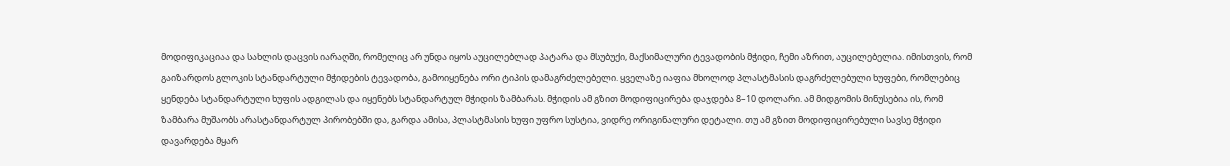მოდიფიკაციაა და სახლის დაცვის იარაღში, რომელიც არ უნდა იყოს აუცილებლად პატარა და მსუბუქი, მაქსიმალური ტევადობის მჭიდი, ჩემი აზრით, აუცილებელია. იმისთვის, რომ გაიზარდოს გლოკის სტანდარტული მჭიდების ტევადობა, გამოიყენება ორი ტიპის დამაგრძელებელი. ყველაზე იაფია მხოლოდ პლასტმასის დაგრძელებული ხუფები, რომლებიც ყენდება სტანდარტული ხუფის ადგილას და იყენებს სტანდარტულ მჭიდის ზამბარას. მჭიდის ამ გზით მოდიფიცირება დაჯდება 8–10 დოლარი. ამ მიდგომის მინუსებია ის, რომ ზამბარა მუშაობს არასტანდარტულ პირობებში და, გარდა ამისა, პლასტმასის ხუფი უფრო სუსტია, ვიდრე ორიგინალური დეტალი. თუ ამ გზით მოდიფიცირებული სავსე მჭიდი დავარდება მყარ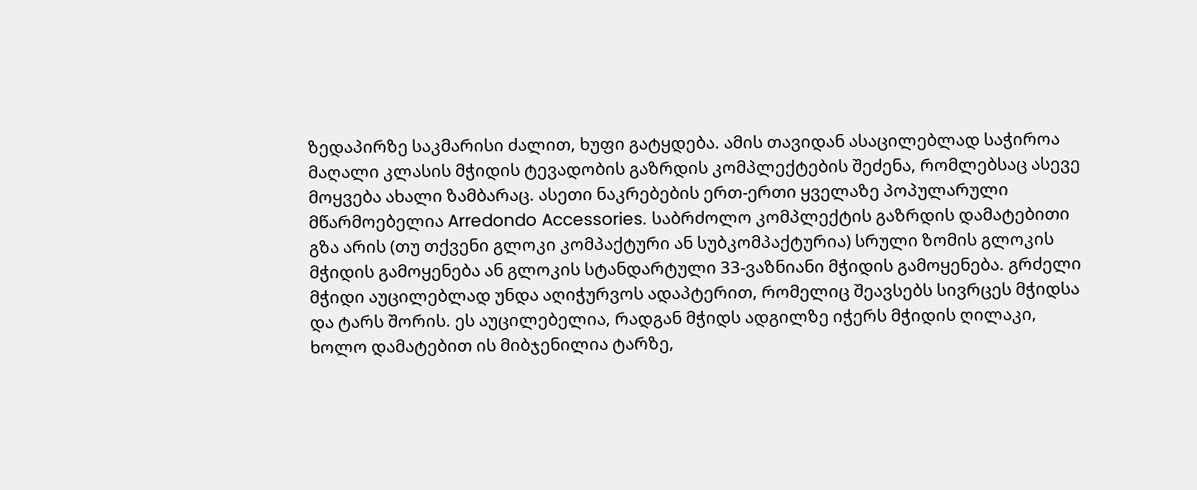ზედაპირზე საკმარისი ძალით, ხუფი გატყდება. ამის თავიდან ასაცილებლად საჭიროა მაღალი კლასის მჭიდის ტევადობის გაზრდის კომპლექტების შეძენა, რომლებსაც ასევე მოყვება ახალი ზამბარაც. ასეთი ნაკრებების ერთ-ერთი ყველაზე პოპულარული მწარმოებელია Arredondo Accessories. საბრძოლო კომპლექტის გაზრდის დამატებითი გზა არის (თუ თქვენი გლოკი კომპაქტური ან სუბკომპაქტურია) სრული ზომის გლოკის მჭიდის გამოყენება ან გლოკის სტანდარტული 33-ვაზნიანი მჭიდის გამოყენება. გრძელი მჭიდი აუცილებლად უნდა აღიჭურვოს ადაპტერით, რომელიც შეავსებს სივრცეს მჭიდსა და ტარს შორის. ეს აუცილებელია, რადგან მჭიდს ადგილზე იჭერს მჭიდის ღილაკი, ხოლო დამატებით ის მიბჯენილია ტარზე,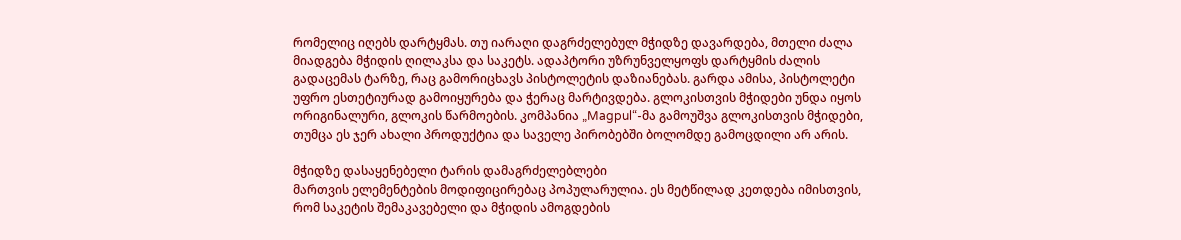რომელიც იღებს დარტყმას. თუ იარაღი დაგრძელებულ მჭიდზე დავარდება, მთელი ძალა მიადგება მჭიდის ღილაკსა და საკეტს. ადაპტორი უზრუნველყოფს დარტყმის ძალის გადაცემას ტარზე, რაც გამორიცხავს პისტოლეტის დაზიანებას. გარდა ამისა, პისტოლეტი უფრო ესთეტიურად გამოიყურება და ჭერაც მარტივდება. გლოკისთვის მჭიდები უნდა იყოს ორიგინალური, გლოკის წარმოების. კომპანია „Magpul“-მა გამოუშვა გლოკისთვის მჭიდები, თუმცა ეს ჯერ ახალი პროდუქტია და საველე პირობებში ბოლომდე გამოცდილი არ არის.

მჭიდზე დასაყენებელი ტარის დამაგრძელებლები
მართვის ელემენტების მოდიფიცირებაც პოპულარულია. ეს მეტწილად კეთდება იმისთვის, რომ საკეტის შემაკავებელი და მჭიდის ამოგდების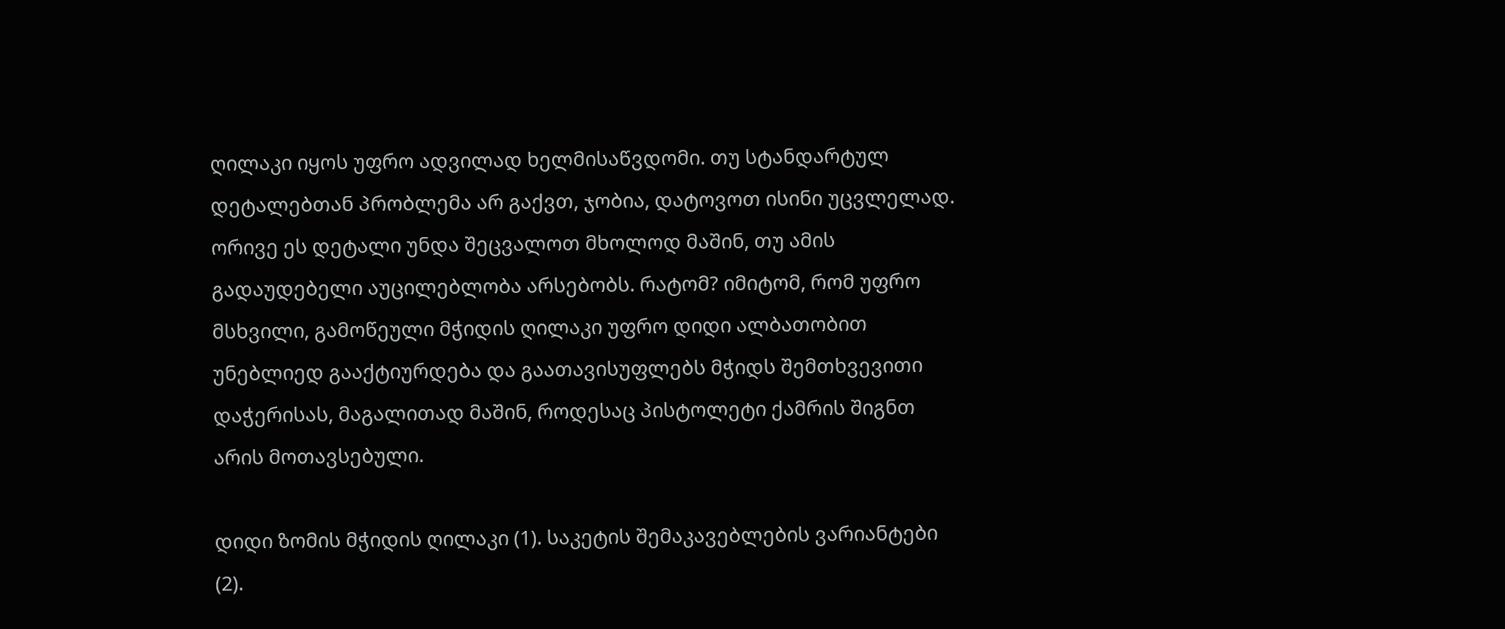ღილაკი იყოს უფრო ადვილად ხელმისაწვდომი. თუ სტანდარტულ დეტალებთან პრობლემა არ გაქვთ, ჯობია, დატოვოთ ისინი უცვლელად. ორივე ეს დეტალი უნდა შეცვალოთ მხოლოდ მაშინ, თუ ამის გადაუდებელი აუცილებლობა არსებობს. რატომ? იმიტომ, რომ უფრო მსხვილი, გამოწეული მჭიდის ღილაკი უფრო დიდი ალბათობით უნებლიედ გააქტიურდება და გაათავისუფლებს მჭიდს შემთხვევითი დაჭერისას, მაგალითად მაშინ, როდესაც პისტოლეტი ქამრის შიგნთ არის მოთავსებული.

დიდი ზომის მჭიდის ღილაკი (1). საკეტის შემაკავებლების ვარიანტები (2).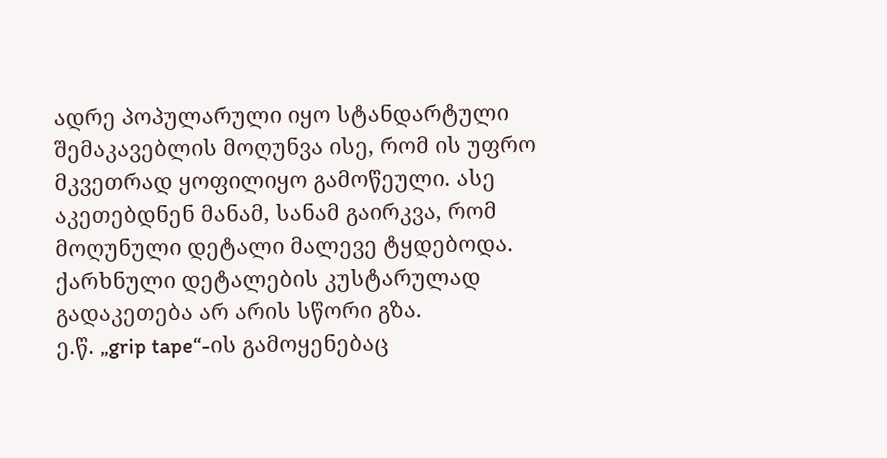ადრე პოპულარული იყო სტანდარტული შემაკავებლის მოღუნვა ისე, რომ ის უფრო მკვეთრად ყოფილიყო გამოწეული. ასე აკეთებდნენ მანამ, სანამ გაირკვა, რომ მოღუნული დეტალი მალევე ტყდებოდა. ქარხნული დეტალების კუსტარულად გადაკეთება არ არის სწორი გზა.
ე.წ. „grip tape“-ის გამოყენებაც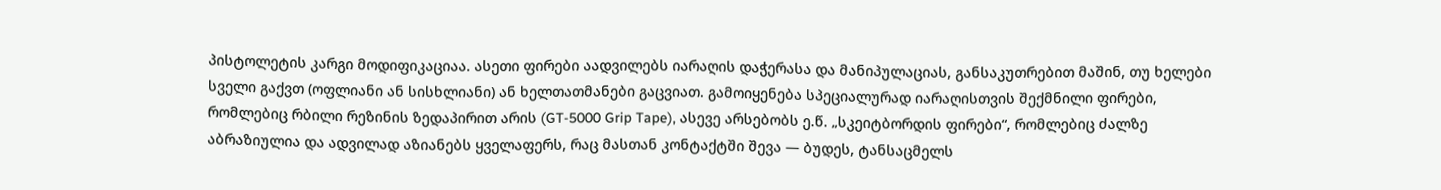პისტოლეტის კარგი მოდიფიკაციაა. ასეთი ფირები აადვილებს იარაღის დაჭერასა და მანიპულაციას, განსაკუთრებით მაშინ, თუ ხელები სველი გაქვთ (ოფლიანი ან სისხლიანი) ან ხელთათმანები გაცვიათ. გამოიყენება სპეციალურად იარაღისთვის შექმნილი ფირები, რომლებიც რბილი რეზინის ზედაპირით არის (GT-5000 Grip Tape), ასევე არსებობს ე.წ. „სკეიტბორდის ფირები“, რომლებიც ძალზე აბრაზიულია და ადვილად აზიანებს ყველაფერს, რაც მასთან კონტაქტში შევა — ბუდეს, ტანსაცმელს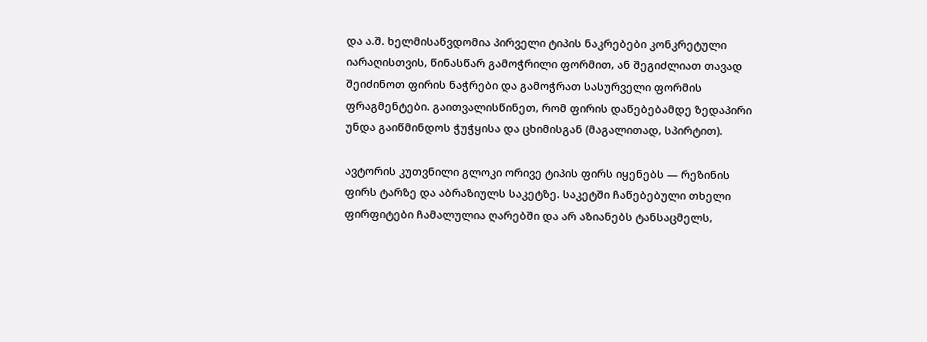და ა.შ. ხელმისაწვდომია პირველი ტიპის ნაკრებები კონკრეტული იარაღისთვის, წინასწარ გამოჭრილი ფორმით, ან შეგიძლიათ თავად შეიძინოთ ფირის ნაჭრები და გამოჭრათ სასურველი ფორმის ფრაგმენტები. გაითვალისწინეთ, რომ ფირის დაწებებამდე ზედაპირი უნდა გაიწმინდოს ჭუჭყისა და ცხიმისგან (მაგალითად, სპირტით).

ავტორის კუთვნილი გლოკი ორივე ტიპის ფირს იყენებს — რეზინის ფირს ტარზე და აბრაზიულს საკეტზე. საკეტში ჩაწებებული თხელი ფირფიტები ჩამალულია ღარებში და არ აზიანებს ტანსაცმელს,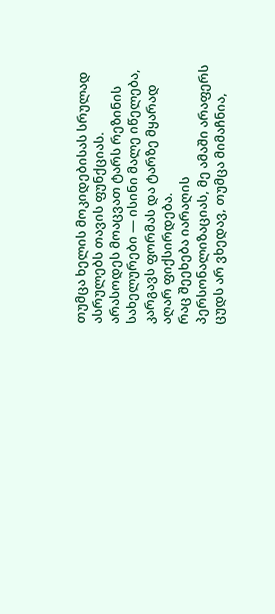თუმცა ხელის მოკიდებისას სრულად ასრულებს თავის ფუნქციას. არასოდეს მოაცვათ ტარს რეზინის სახელურები — ისინი მალე იწელება, კარგავს ფორმას და ტარზე მყარად აღარ ფიქსირდება.
რაც შეეხება იარაღის პერსონალიზაციას, მე ამაში არაფერს ცუდს არ ვხედავ, თუმცა მიმაჩნია,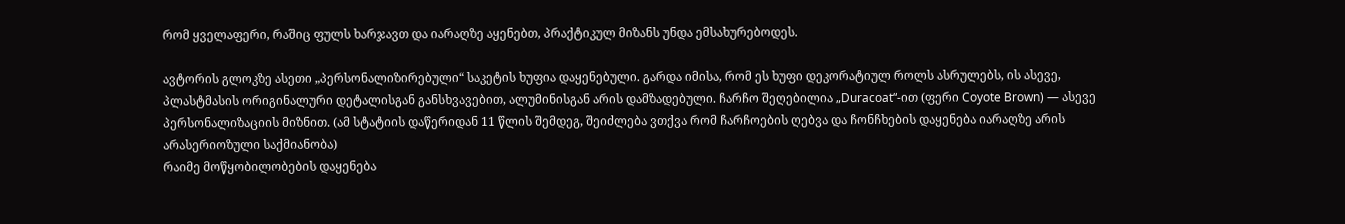რომ ყველაფერი, რაშიც ფულს ხარჯავთ და იარაღზე აყენებთ, პრაქტიკულ მიზანს უნდა ემსახურებოდეს.

ავტორის გლოკზე ასეთი „პერსონალიზირებული“ საკეტის ხუფია დაყენებული. გარდა იმისა, რომ ეს ხუფი დეკორატიულ როლს ასრულებს, ის ასევე, პლასტმასის ორიგინალური დეტალისგან განსხვავებით, ალუმინისგან არის დამზადებული. ჩარჩო შეღებილია „Duracoat“-ით (ფერი Coyote Brown) — ასევე პერსონალიზაციის მიზნით. (ამ სტატიის დაწერიდან 11 წლის შემდეგ, შეიძლება ვთქვა რომ ჩარჩოების ღებვა და ჩონჩხების დაყენება იარაღზე არის არასერიოზული საქმიანობა)
რაიმე მოწყობილობების დაყენება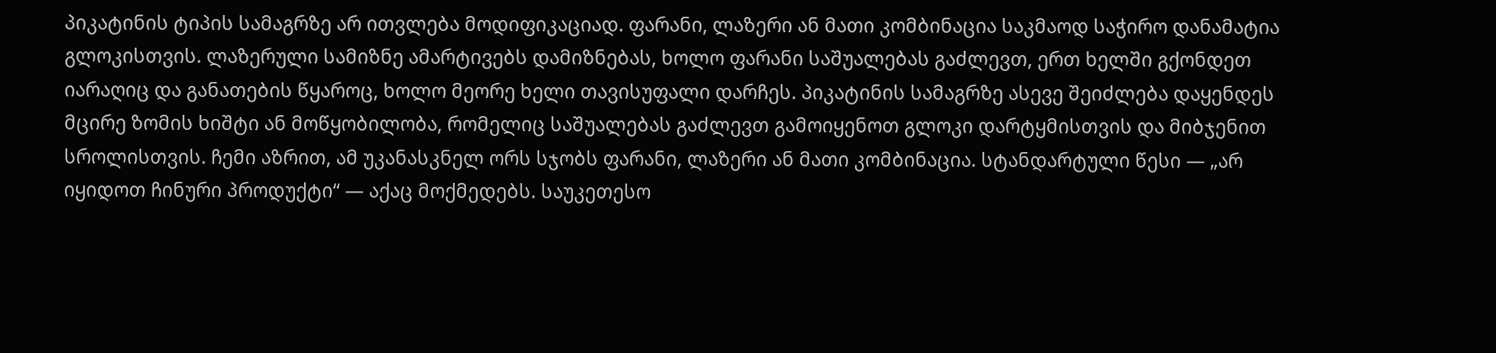პიკატინის ტიპის სამაგრზე არ ითვლება მოდიფიკაციად. ფარანი, ლაზერი ან მათი კომბინაცია საკმაოდ საჭირო დანამატია გლოკისთვის. ლაზერული სამიზნე ამარტივებს დამიზნებას, ხოლო ფარანი საშუალებას გაძლევთ, ერთ ხელში გქონდეთ იარაღიც და განათების წყაროც, ხოლო მეორე ხელი თავისუფალი დარჩეს. პიკატინის სამაგრზე ასევე შეიძლება დაყენდეს მცირე ზომის ხიშტი ან მოწყობილობა, რომელიც საშუალებას გაძლევთ გამოიყენოთ გლოკი დარტყმისთვის და მიბჯენით სროლისთვის. ჩემი აზრით, ამ უკანასკნელ ორს სჯობს ფარანი, ლაზერი ან მათი კომბინაცია. სტანდარტული წესი — „არ იყიდოთ ჩინური პროდუქტი“ — აქაც მოქმედებს. საუკეთესო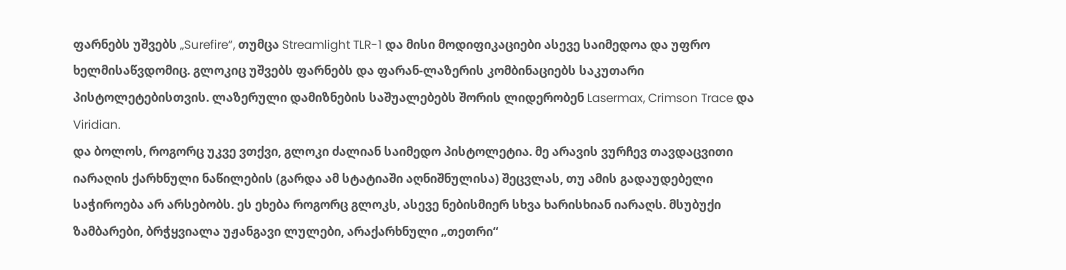ფარნებს უშვებს „Surefire“, თუმცა Streamlight TLR-1 და მისი მოდიფიკაციები ასევე საიმედოა და უფრო ხელმისაწვდომიც. გლოკიც უშვებს ფარნებს და ფარან-ლაზერის კომბინაციებს საკუთარი პისტოლეტებისთვის. ლაზერული დამიზნების საშუალებებს შორის ლიდერობენ Lasermax, Crimson Trace და Viridian.
და ბოლოს, როგორც უკვე ვთქვი, გლოკი ძალიან საიმედო პისტოლეტია. მე არავის ვურჩევ თავდაცვითი იარაღის ქარხნული ნაწილების (გარდა ამ სტატიაში აღნიშნულისა) შეცვლას, თუ ამის გადაუდებელი საჭიროება არ არსებობს. ეს ეხება როგორც გლოკს, ასევე ნებისმიერ სხვა ხარისხიან იარაღს. მსუბუქი ზამბარები, ბრჭყვიალა უჟანგავი ლულები, არაქარხნული „თეთრი“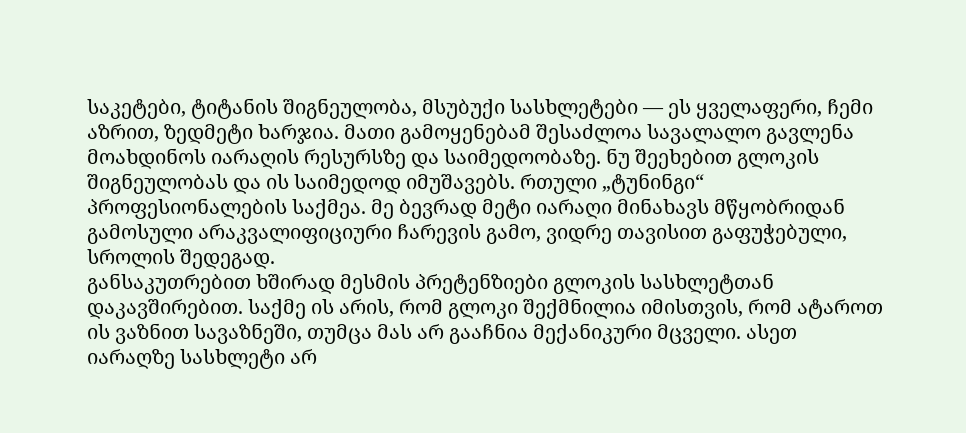საკეტები, ტიტანის შიგნეულობა, მსუბუქი სასხლეტები — ეს ყველაფერი, ჩემი აზრით, ზედმეტი ხარჯია. მათი გამოყენებამ შესაძლოა სავალალო გავლენა მოახდინოს იარაღის რესურსზე და საიმედოობაზე. ნუ შეეხებით გლოკის შიგნეულობას და ის საიმედოდ იმუშავებს. რთული „ტუნინგი“ პროფესიონალების საქმეა. მე ბევრად მეტი იარაღი მინახავს მწყობრიდან გამოსული არაკვალიფიციური ჩარევის გამო, ვიდრე თავისით გაფუჭებული, სროლის შედეგად.
განსაკუთრებით ხშირად მესმის პრეტენზიები გლოკის სასხლეტთან დაკავშირებით. საქმე ის არის, რომ გლოკი შექმნილია იმისთვის, რომ ატაროთ ის ვაზნით სავაზნეში, თუმცა მას არ გააჩნია მექანიკური მცველი. ასეთ იარაღზე სასხლეტი არ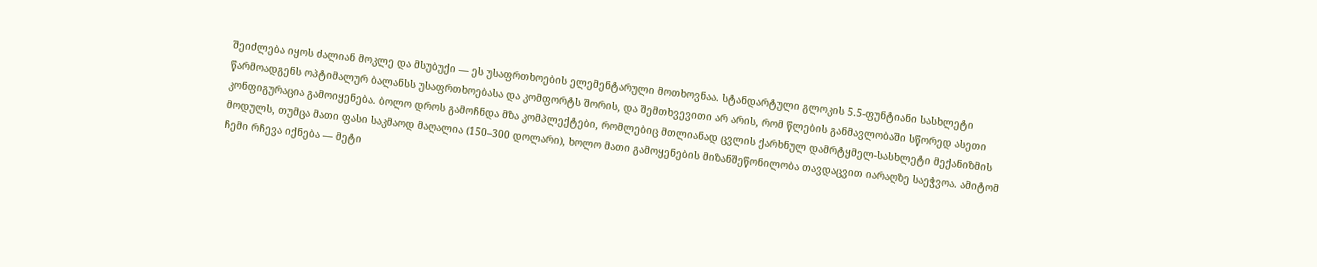შეიძლება იყოს ძალიან მოკლე და მსუბუქი — ეს უსაფრთხოების ელემენტარული მოთხოვნაა. სტანდარტული გლოკის 5.5-ფუნტიანი სასხლეტი წარმოადგენს ოპტიმალურ ბალანსს უსაფრთხოებასა და კომფორტს შორის, და შემთხვევითი არ არის, რომ წლების განმავლობაში სწორედ ასეთი კონფიგურაცია გამოიყენება. ბოლო დროს გამოჩნდა მზა კომპლექტები, რომლებიც მთლიანად ცვლის ქარხნულ დამრტყმელ-სასხლეტი მექანიზმის მოდულს, თუმცა მათი ფასი საკმაოდ მაღალია (150–300 დოლარი), ხოლო მათი გამოყენების მიზანშეწონილობა თავდაცვით იარაღზე საეჭვოა. ამიტომ ჩემი რჩევა იქნება — მეტი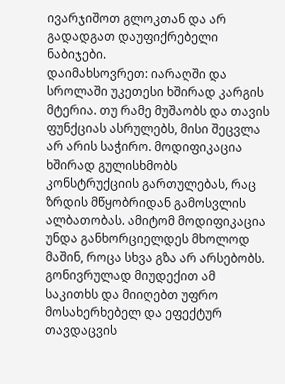ივარჯიშოთ გლოკთან და არ გადადგათ დაუფიქრებელი ნაბიჯები.
დაიმახსოვრეთ: იარაღში და სროლაში უკეთესი ხშირად კარგის მტერია. თუ რამე მუშაობს და თავის ფუნქციას ასრულებს, მისი შეცვლა არ არის საჭირო. მოდიფიკაცია ხშირად გულისხმობს კონსტრუქციის გართულებას, რაც ზრდის მწყობრიდან გამოსვლის ალბათობას. ამიტომ მოდიფიკაცია უნდა განხორციელდეს მხოლოდ მაშინ, როცა სხვა გზა არ არსებობს. გონივრულად მიუდექით ამ საკითხს და მიიღებთ უფრო მოსახერხებელ და ეფექტურ თავდაცვის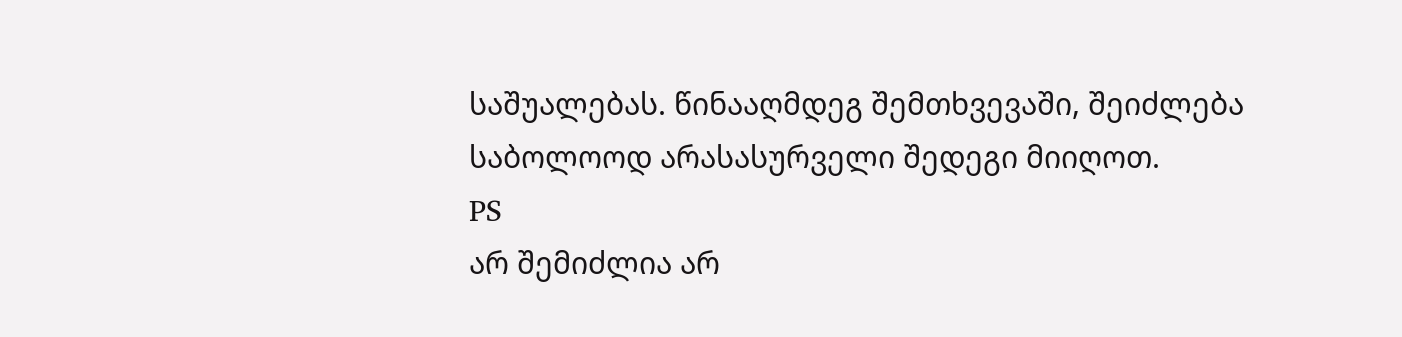საშუალებას. წინააღმდეგ შემთხვევაში, შეიძლება საბოლოოდ არასასურველი შედეგი მიიღოთ.
PS
არ შემიძლია არ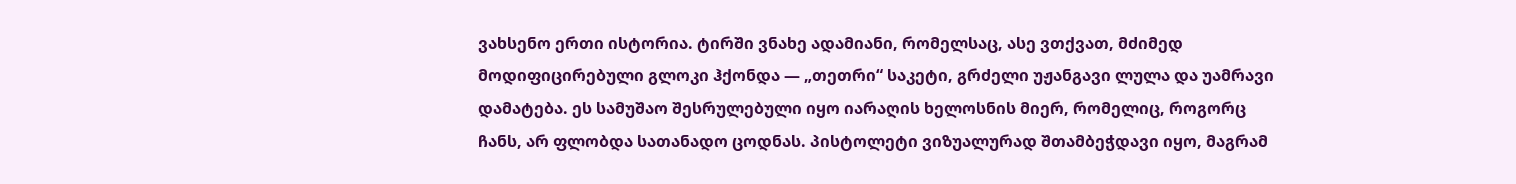ვახსენო ერთი ისტორია. ტირში ვნახე ადამიანი, რომელსაც, ასე ვთქვათ, მძიმედ მოდიფიცირებული გლოკი ჰქონდა — „თეთრი“ საკეტი, გრძელი უჟანგავი ლულა და უამრავი დამატება. ეს სამუშაო შესრულებული იყო იარაღის ხელოსნის მიერ, რომელიც, როგორც ჩანს, არ ფლობდა სათანადო ცოდნას. პისტოლეტი ვიზუალურად შთამბეჭდავი იყო, მაგრამ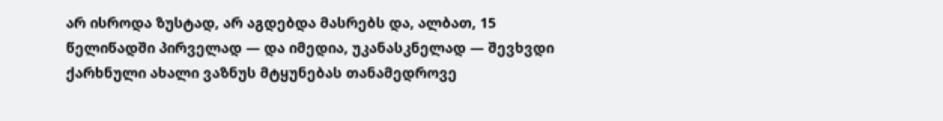არ ისროდა ზუსტად, არ აგდებდა მასრებს და, ალბათ, 15 წელიწადში პირველად — და იმედია, უკანასკნელად — შევხვდი ქარხნული ახალი ვაზნუს მტყუნებას თანამედროვე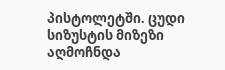პისტოლეტში. ცუდი სიზუსტის მიზეზი აღმოჩნდა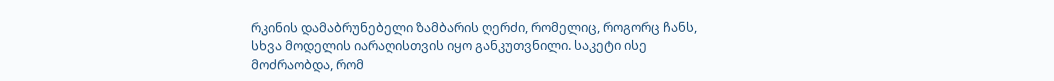რკინის დამაბრუნებელი ზამბარის ღერძი, რომელიც, როგორც ჩანს, სხვა მოდელის იარაღისთვის იყო განკუთვნილი. საკეტი ისე მოძრაობდა, რომ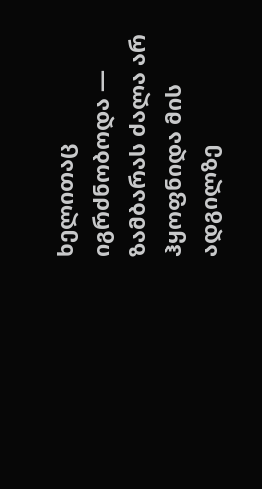ხელითაც იგრძნობოდა — ზამბარას ძალა არ ჰყოფნიდა მის ადგილზე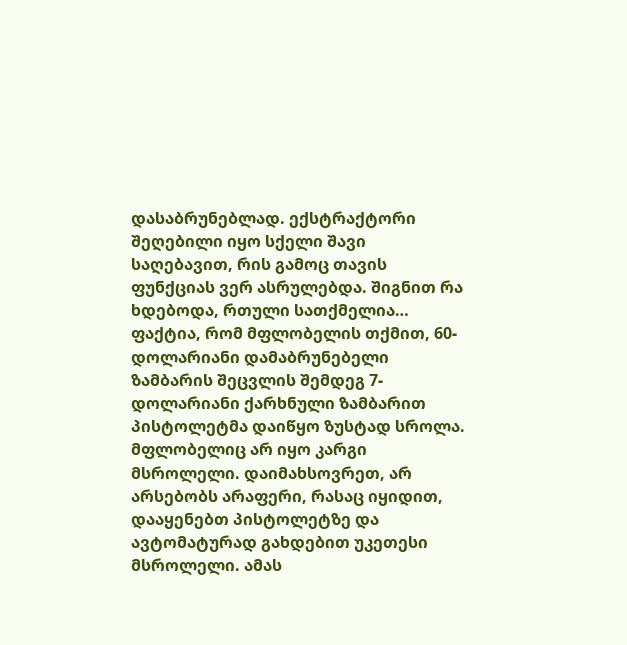დასაბრუნებლად. ექსტრაქტორი შეღებილი იყო სქელი შავი საღებავით, რის გამოც თავის ფუნქციას ვერ ასრულებდა. შიგნით რა ხდებოდა, რთული სათქმელია… ფაქტია, რომ მფლობელის თქმით, 60-დოლარიანი დამაბრუნებელი ზამბარის შეცვლის შემდეგ 7-დოლარიანი ქარხნული ზამბარით პისტოლეტმა დაიწყო ზუსტად სროლა. მფლობელიც არ იყო კარგი მსროლელი. დაიმახსოვრეთ, არ არსებობს არაფერი, რასაც იყიდით, დააყენებთ პისტოლეტზე და ავტომატურად გახდებით უკეთესი მსროლელი. ამას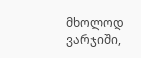მხოლოდ ვარჯიში,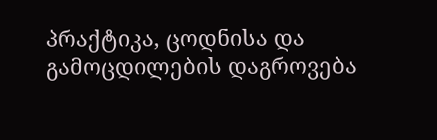პრაქტიკა, ცოდნისა და გამოცდილების დაგროვება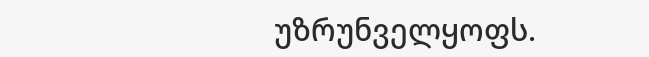უზრუნველყოფს.